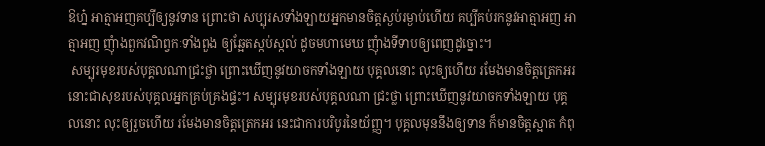ឱហ្ន៎ អាត្មាអញគប្បីឲ្យនូវទាន ព្រោះថា សប្បុរសទាំងឡាយអ្នកមានចិត្តស្ងប់រម្ងាប់ហើយ គប្បីគប់រកនូវអាត្មាអញ អាត្មាអញ ញុំាងពួកវណិព្វកៈទាំងពួង ឲ្យឆ្អែតស្កប់ស្កល់ ដូចមហាមេឃ ញុំាងទីទាបឲ្យពេញដូច្នោះ។
 សម្បុរមុខរបស់បុគ្គលណាជ្រះថ្លា ព្រោះឃើញនូវយាចកទាំងឡាយ បុគ្គលនោះ លុះឲ្យហើយ រមែងមានចិត្តត្រេកអរ នោះជាសុខរបស់បុគ្គលអ្នកគ្រប់គ្រងផ្ទះ។ សម្បុរមុខរបស់បុគ្គលណា ជ្រះថ្លា ព្រោះឃើញនូវយាចកទាំងឡាយ បុគ្គលនោះ លុះឲ្យរួចហើយ រមែងមានចិត្តត្រេកអរ នេះជាការបរិបូរនៃយ័ញ្ញ។ បុគ្គលមុននឹងឲ្យទាន ក៏មានចិត្តស្អាត កំពុ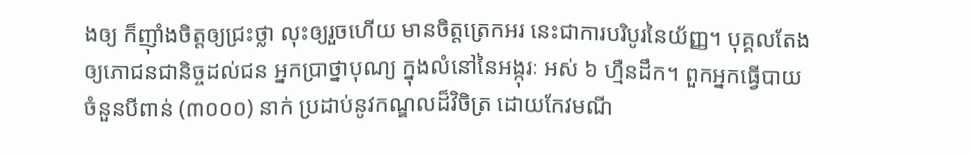ងឲ្យ ក៏ញ៉ាំងចិត្តឲ្យជ្រះថ្លា លុះឲ្យរួចហើយ មានចិត្តត្រេកអរ នេះជាការបរិបូរនៃយ័ញ្ញ។ បុគ្គលតែងឲ្យភោជនជានិច្ចដល់ជន អ្នកប្រាថ្នាបុណ្យ ក្នុងលំនៅនៃអង្កុរៈ អស់ ៦ ហ្មឺនដឹក។ ពួកអ្នកធ្វើបាយចំនួនបីពាន់ (៣០០០) នាក់ ប្រដាប់នូវកណ្ឌលដ៏វិចិត្រ ដោយកែវមណី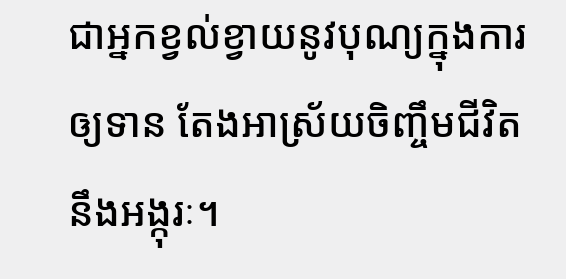ជាអ្នកខ្វល់ខ្វាយនូវបុណ្យក្នុងការឲ្យទាន តែងអាស្រ័យចិញ្ចឹមជីវិតនឹងអង្កុរៈ។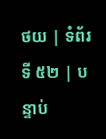ថយ | ទំព័រទី ៥២ | បន្ទាប់